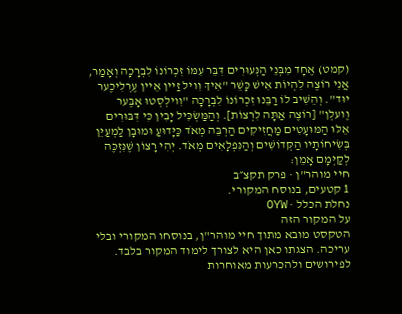(קמט) אֶחָד מִבְּנֵי הַנְּעוּרִים דִּבֵּר עִמּוֹ זִכְרוֹנוֹ לִבְרָכָה וְאָמַר, אֲנִי רוֹצֶה לִהְיוֹת אִישׁ כָּשֵׁר "אִיךְ וִויל זַיין אֵיין עֶרְלִיכֶער יוּד". וְהֵשִׁיב לוֹ רַבֵּנוּ זִכְרוֹנוֹ לִבְרָכָה "וִוילְסְטוּ אָבֶּער וֶועלְן" [רוֹצֶה אַתָּה לִרְצוֹת]. וְהַמַּשְׂכִּיל יָבִין כִּי דִּבּוּרִים אֵלּוּ הַמּוּעָטִים מַחֲזִיקִים הַרְבֵּה מְאֹד כַּיָּדוּעַ וּמוּבָן לַמְעַיֵּן בְּשִׂיחוֹתָיו הַקְּדוֹשִׁים וְהַנִּפְלָאִים מְאֹד. יְהִי רָצוֹן שֶׁנִּזְכֶּה לְקַיְּמָם אָמֵן:
חיי מוהר"ן · פרק תקצ״ב
1 קטעים, בנוסח המקורי.
נחלת הכלל · OYW
על המקור הזה
הטקסט מובא מתוך חיי מוהר"ן, בנוסחו המקורי ובלי עריכה. הצגתו כאן היא לצורך לימוד המקור בלבד. לפירושים ולהכרעות מאוחרות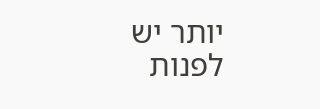יותר יש לפנות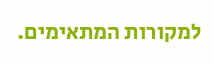למקורות המתאימים.